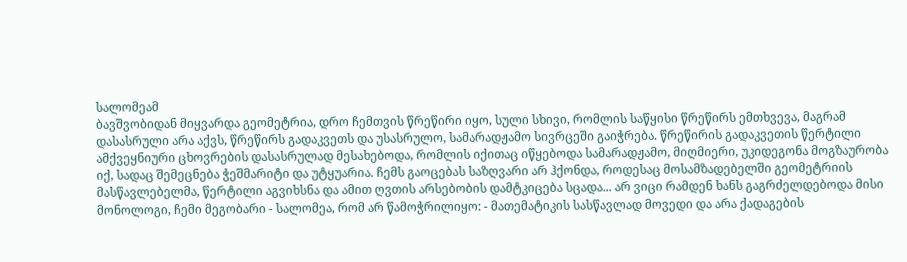სალომეამ
ბავშვობიდან მიყვარდა გეომეტრია, დრო ჩემთვის წრეწირი იყო, სული სხივი, რომლის საწყისი წრეწირს ემთხვევა, მაგრამ დასასრული არა აქვს, წრეწირს გადაკვეთს და უსასრულო, სამარადჟამო სივრცეში გაიჭრება. წრეწირის გადაკვეთის წერტილი ამქვეყნიური ცხოვრების დასასრულად მესახებოდა, რომლის იქითაც იწყებოდა სამარადჟამო, მიღმიერი, უკიდეგონა მოგზაურობა იქ, სადაც შემეცნება ჭეშმარიტი და უტყუარია. ჩემს გაოცებას საზღვარი არ ჰქონდა, როდესაც მოსამზადებელში გეომეტრიის მასწავლებელმა, წერტილი აგვიხსნა და ამით ღვთის არსებობის დამტკიცება სცადა... არ ვიცი რამდენ ხანს გაგრძელდებოდა მისი მონოლოგი, ჩემი მეგობარი - სალომეა, რომ არ წამოჭრილიყო: - მათემატიკის სასწავლად მოვედი და არა ქადაგების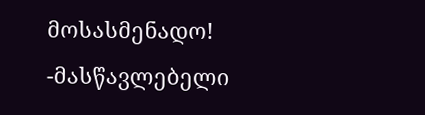მოსასმენადო! -მასწავლებელი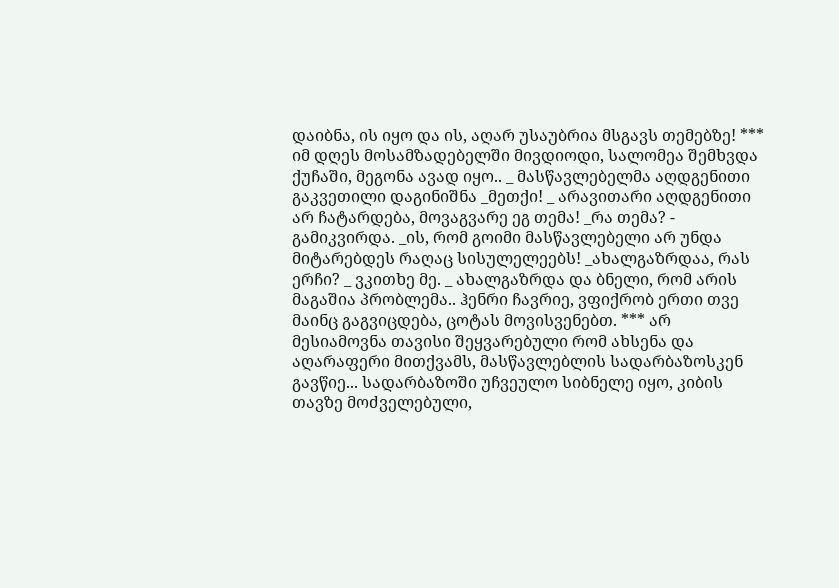დაიბნა, ის იყო და ის, აღარ უსაუბრია მსგავს თემებზე! *** იმ დღეს მოსამზადებელში მივდიოდი, სალომეა შემხვდა ქუჩაში, მეგონა ავად იყო.. _ მასწავლებელმა აღდგენითი გაკვეთილი დაგინიშნა _მეთქი! _ არავითარი აღდგენითი არ ჩატარდება, მოვაგვარე ეგ თემა! _რა თემა? - გამიკვირდა. _ის, რომ გოიმი მასწავლებელი არ უნდა მიტარებდეს რაღაც სისულელეებს! _ახალგაზრდაა, რას ერჩი? _ ვკითხე მე. _ ახალგაზრდა და ბნელი, რომ არის მაგაშია პრობლემა.. ჰენრი ჩავრიე, ვფიქრობ ერთი თვე მაინც გაგვიცდება, ცოტას მოვისვენებთ. *** არ მესიამოვნა თავისი შეყვარებული რომ ახსენა და აღარაფერი მითქვამს, მასწავლებლის სადარბაზოსკენ გავწიე... სადარბაზოში უჩვეულო სიბნელე იყო, კიბის თავზე მოძველებული,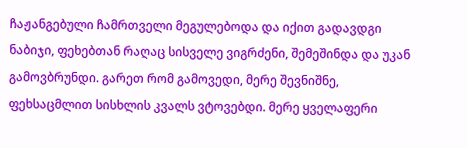ჩაჟანგებული ჩამრთველი მეგულებოდა და იქით გადავდგი ნაბიჯი, ფეხებთან რაღაც სისველე ვიგრძენი, შემეშინდა და უკან გამოვბრუნდი. გარეთ რომ გამოვედი, მერე შევნიშნე, ფეხსაცმლით სისხლის კვალს ვტოვებდი. მერე ყველაფერი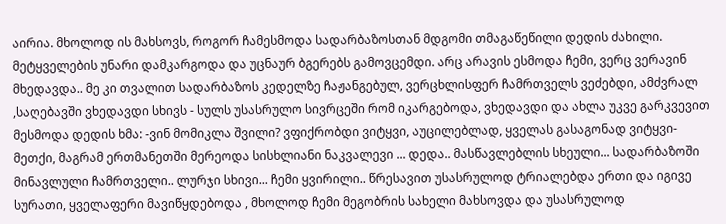აირია. მხოლოდ ის მახსოვს, როგორ ჩამესმოდა სადარბაზოსთან მდგომი თმაგაწეწილი დედის ძახილი. მეტყველების უნარი დამკარგოდა და უცნაურ ბგერებს გამოვცემდი. არც არავის ესმოდა ჩემი, ვერც ვერავინ მხედავდა.. მე კი თვალით სადარბაზოს კედელზე ჩაჟანგებულ, ვერცხლისფერ ჩამრთველს ვეძებდი, ამძვრალ ,საღებავში ვხედავდი სხივს - სულს უსასრულო სივრცეში რომ იკარგებოდა, ვხედავდი და ახლა უკვე გარკვევით მესმოდა დედის ხმა: -ვინ მომიკლა შვილი? ვფიქრობდი ვიტყვი, აუცილებლად, ყველას გასაგონად ვიტყვი-მეთქი, მაგრამ ერთმანეთში მერეოდა სისხლიანი ნაკვალევი ... დედა.. მასწავლებლის სხეული... სადარბაზოში მინავლული ჩამრთველი.. ლურჯი სხივი... ჩემი ყვირილი.. წრესავით უსასრულოდ ტრიალებდა ერთი და იგივე სურათი, ყველაფერი მავიწყდებოდა , მხოლოდ ჩემი მეგობრის სახელი მახსოვდა და უსასრულოდ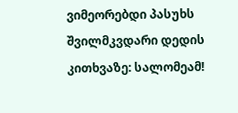ვიმეორებდი პასუხს შვილმკვდარი დედის კითხვაზე: სალომეამ!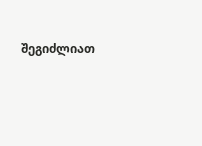შეგიძლიათ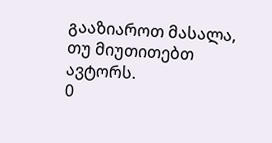გააზიაროთ მასალა, თუ მიუთითებთ ავტორს.
0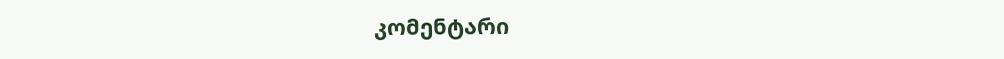კომენტარი